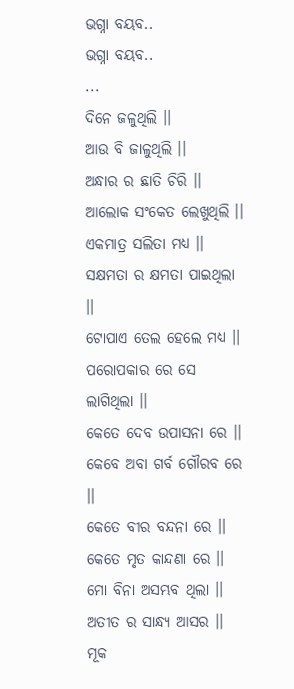ଭଗ୍ନା ବୟବ..
ଭଗ୍ନା ବୟବ..
...
ଦିନେ ଜଳୁଥିଲି ।।
ଆଉ ବି ଜାଳୁଥିଲି ।।
ଅନ୍ଧାର ର ଛାତି ଚିରି ।।
ଆଲୋକ ସଂକେତ ଲେଖୁଥିଲି ।।
ଏକମାତ୍ର ସଲିତା ମଧ୍ୟ ।।
ସକ୍ଷମତା ର କ୍ଷମତା ପାଇଥିଲା ।।
ଟୋପାଏ ତେଲ ହେଲେ ମଧ୍ୟ ।।
ପରୋପକାର ରେ ସେ ଲାଗିଥିଲା ।।
କେତେ ଦେବ ଉପାସନା ରେ ।।
କେବେ ଅବା ଗର୍ବ ଗୌରବ ରେ ।।
କେତେ ବୀର ବନ୍ଦନା ରେ ।।
କେତେ ମୃତ କାନ୍ଦଣା ରେ ।।
ମୋ ବିନା ଅସମ୍ଭବ ଥିଲା ।।
ଅତୀତ ର ସାନ୍ଧ୍ୟ ଆସର ।।
ମୂକ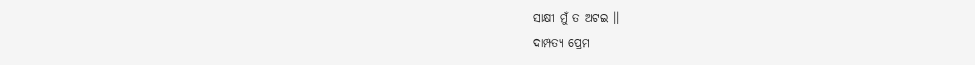ସାକ୍ଷୀ ମୁଁ ତ ଅଟଇ ।।
ଦାମ୍ପତ୍ୟ ପ୍ରେମ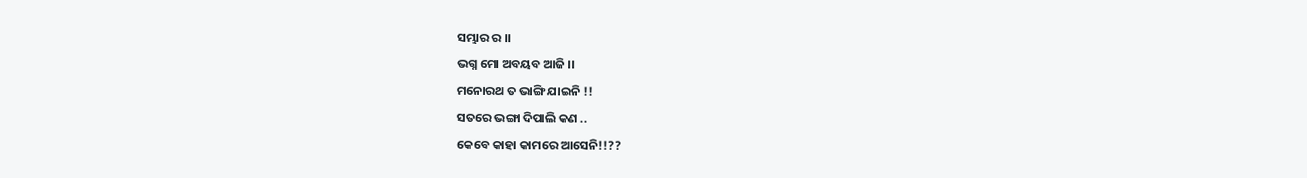ସମ୍ଭାର ର ।।
ଭଗ୍ନ ମୋ ଅବୟବ ଆଜି ।।
ମନୋରଥ ତ ଭାଙ୍ଗି ଯାଇନି !!
ସତରେ ଭଙ୍ଗା ଦିପାଲି କଣ ..
କେବେ କାହା କାମରେ ଆସେନି!!??